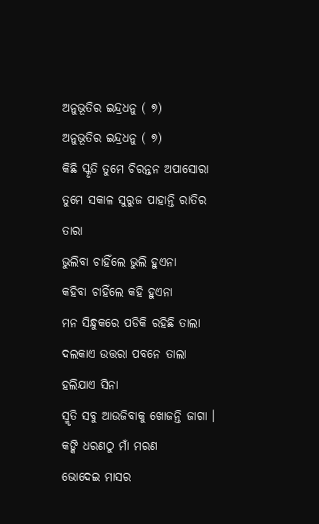ଅନୁଭୂତିର ଇନ୍ଦ୍ରଧନୁ ( ୭)
ଅନୁଭୂତିର ଇନ୍ଦ୍ରଧନୁ ( ୭)
କିଛି ସ୍କୃତି ତୁମେ ଚିରନ୍ତନ ଅପାସୋରା
ତୁମେ ସକାଳ ସୁରୁଜ ପାହାନ୍ତି ରାତିର ତାରା
ଭୁଲିବା ଚାହିଁଲେ ଭୁଲି ହୁଏନା
କହିବା ଚାହିଁଲେ କହି ହୁଏନା
ମନ ସିନ୍ଧୁକରେ ପଡିକି ରହିଛି ତାଲା
ଦଲକାଏ ଉତ୍ତରା ପବନେ ତାଲା ହଲିଯାଏ ସିନା
ସ୍ମୃତି ସବୁ ଆଉଜିବାକୁ ଖୋଜନ୍ତି ଜାଗା ।
କଙ୍କି ଧରଣଠୁ ମାଁ ମରଣ
ଭୋଦେଇ ମାସର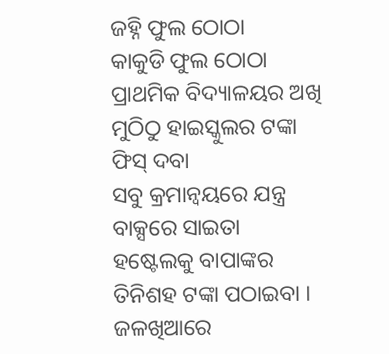ଜହ୍ନି ଫୁଲ ଠୋଠା
କାକୁଡି ଫୁଲ ଠୋଠା
ପ୍ରାଥମିକ ବିଦ୍ୟାଳୟର ଅଖି ମୁଠିଠୁ ହାଇସ୍କୁଲର ଟଙ୍କା ଫିସ୍ ଦବା
ସବୁ କ୍ରମାନ୍ୱୟରେ ଯନ୍ତ୍ର ବାକ୍ସରେ ସାଇତା
ହଷ୍ଟେଲକୁ ବାପାଙ୍କର ତିନିଶହ ଟଙ୍କା ପଠାଇବା ।
ଜଳଖିଆରେ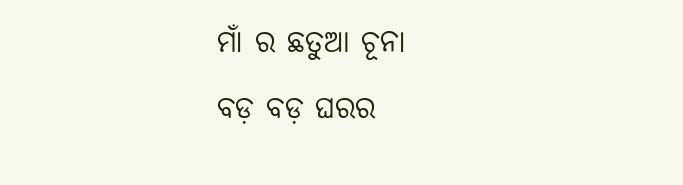ମାଁ ର ଛତୁଆ ଚୂନା
ବଡ଼ ବଡ଼ ଘରର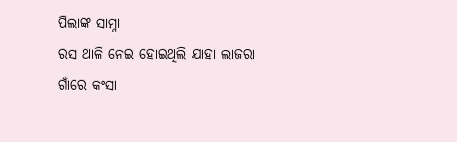ପିଲାଙ୍କ ସାମ୍ନା
ରସ ଥାଳି ନେଇ ହୋଇଥିଲି ଯାହା ଲାଜରା
ଗାଁରେ କଂସା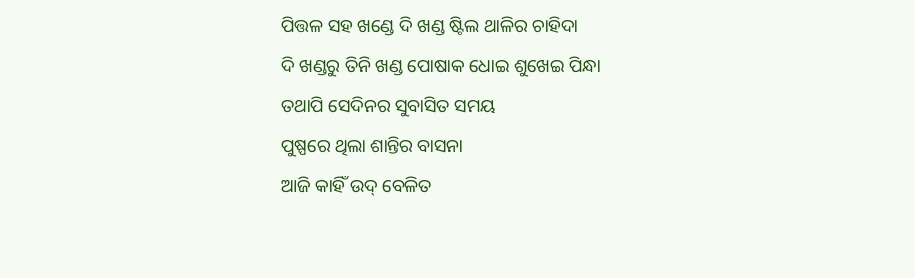ପିତ୍ତଳ ସହ ଖଣ୍ଡେ ଦି ଖଣ୍ଡ ଷ୍ଟିଲ ଥାଳିର ଚାହିଦା
ଦି ଖଣ୍ଡରୁ ତିନି ଖଣ୍ଡ ପୋଷାକ ଧୋଇ ଶୁଖେଇ ପିନ୍ଧା
ତଥାପି ସେଦିନର ସୁବାସିତ ସମୟ
ପୁଷ୍ପରେ ଥିଲା ଶାନ୍ତିର ବାସନା
ଆଜି କାହିଁ ଉଦ୍ ବେଳିତ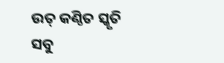ଉତ୍ କଣ୍ଠିତ ସ୍କୃତି ସବୁ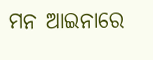ମନ ଆଇନାରେ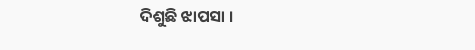ଦିଶୁଛି ଝାପସା ।